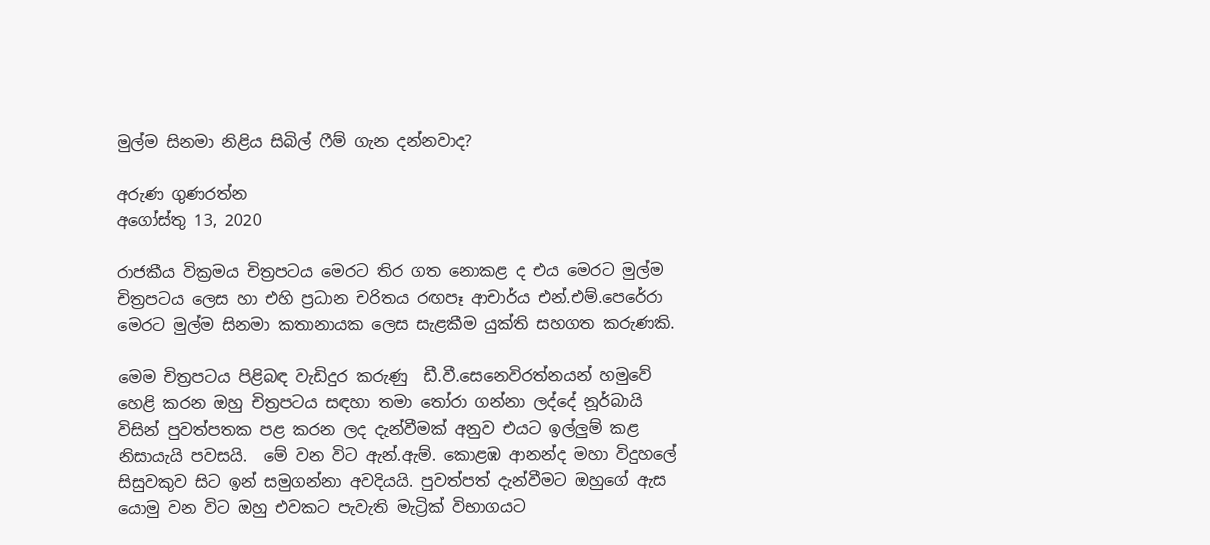මුල්ම සිනමා නිළිය සිබිල් ෆීම් ගැන දන්නවාද?

අරුණ ගුණරත්න
අගෝස්තු 13, 2020

රාජකීය වික්‍රමය චිත්‍රපටය මෙරට තිර ගත නොකළ ද එය මෙරට මුල්ම චිත්‍රපටය ලෙස හා එහි ප්‍රධාන චරිතය රඟපෑ ආචාර්ය එන්.එම්.පෙරේරා මෙරට මුල්ම සිනමා කතානායක ලෙස සැළකීම යුක්ති සහගත කරුණකි.

මෙම චිත්‍රපටය පිළිබඳ වැඩිදුර කරුණු  ඩී.වී.සෙනෙවිරත්නයන් හමුවේ හෙළි කරන ඔහු චිත්‍රපටය සඳහා තමා තෝරා ගන්නා ලද්දේ නූර්බායි විසින් පුවත්පතක පළ කරන ලද දැන්වීමක් අනුව එයට ඉල්ලුම් කළ නිසායැයි පවසයි.  මේ වන විට ඇන්.ඇම්. කොළඹ ආනන්ද මහා විදුහලේ  සිසුවකුව සිට ඉන් සමුගන්නා අවදියයි. පුවත්පත් දැන්වීමට ඔහුගේ ඇස යොමු වන විට ඔහු එවකට පැවැති මැට්‍රික් විභාගයට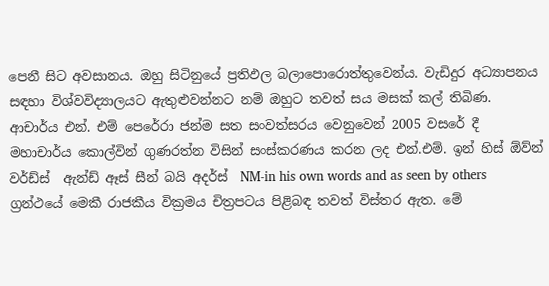පෙනී සිට අවසානය. ඔහු සිටිනුයේ ප්‍රතිඵල බලාපොරොත්තුවෙන්ය. වැඩිදුර අධ්‍යාපනය සඳහා විශ්වවිද්‍යාලයට ඇතුළුවන්නට නම් ඔහුට තවත් සය මසක් කල් තිබිණ. ආචාර්ය එන්. එම් පෙරේරා ජන්ම සත සංවත්සරය වෙනුවෙන් 2005 වසරේ දී  මහාචාර්ය කොල්වින් ගුණරත්න විසින් සංස්කරණය කරන ලද එන්.එම්. ඉන් හිස් ඕව්න් වර්ඩ්ස්  ඇන්ඩ් ඈස් සීන් බයි අදර්ස්  NM-in his own words and as seen by others ග්‍රන්ථයේ මෙකී රාජකීය වික්‍රමය චිත්‍රපටය පිළිබඳ තවත් විස්තර ඇත. මේ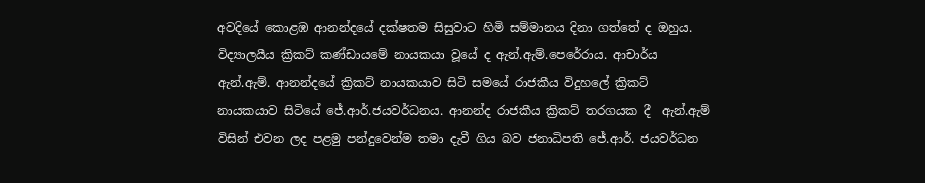අවදියේ කොළඹ ආනන්දයේ දක්ෂතම සිසුවාට හිමි සම්මානය දිනා ගත්තේ ද ඔහුය.  විද්‍යාලයීය ක්‍රිකට් කණ්ඩායමේ නායකයා වූයේ ද ඇන්.ඇම්.පෙරේරාය. ආචාර්ය ඇන්.ඇම්. ආනන්දයේ ක්‍රිකට් නායකයාව සිටි සමයේ රාජකීය විදුහලේ ක්‍රිකට් නායකයාව සිටියේ ජේ.ආර්.ජයවර්ධනය. ආනන්ද රාජකීය ක්‍රිකට් තරගයක දී  ඇන්.ඇම් විසින් එවන ලද පළමු පන්දුවෙන්ම තමා දැවී ගිය බව ජනාධිපති ජේ.ආර්. ජයවර්ධන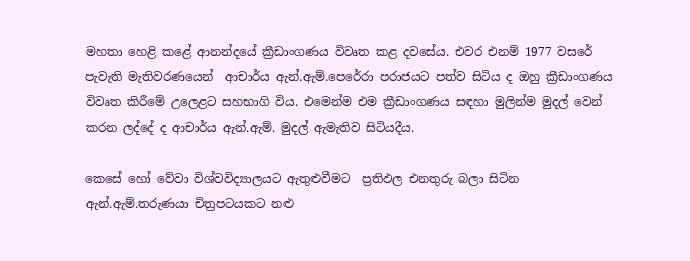මහතා හෙළි කළේ ආනන්දයේ ක්‍රීඩාංගණය විවෘත කළ දවසේය. එවර එනම් 1977 වසරේ පැවැති මැතිවරණයෙන්  ආචාර්ය ඇන්.ඇම්.පෙරේරා පරාජයට පත්ව සිටිය ද ඔහු ක්‍රීඩාංගණය විවෘත කිරීමේ උලෙළට සහභාගි විය. එමෙන්ම එම ක්‍රීඩාංගණය සඳහා මුලින්ම මුදල් වෙන් කරන ලද්දේ ද ආචාර්ය ඇන්.ඇම්. මුදල් ඇමැතිව සිටියදීය.

කෙසේ හෝ වේවා විශ්වවිද්‍යාලයට ඇතුළුවීමට  ප්‍රතිඵල එනතුරු බලා සිටින ඇන්.ඇම්.තරුණයා චිත්‍රපටයකට නළු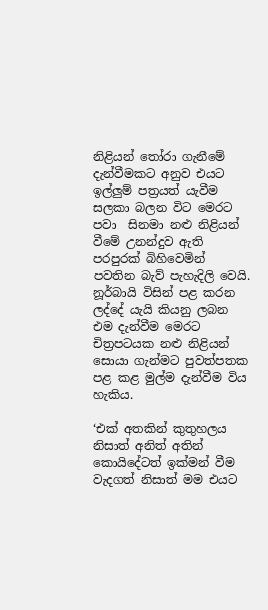නිළියන් තෝරා ගැනීමේ දැන්වීමකට අනුව එයට ඉල්ලුම් පත්‍රයත් යැවීම සලකා බලන විට මෙරට පවා  සිනමා නළු නිළියන් වීමේ උනන්දුව ඇති පරපුරක් බිහිවෙමින් පවතින බැව් පැහැදිලි වෙයි.  නූර්බායි විසින් පළ කරන ලද්දේ යැයි කියනු ලබන  එම දැන්වීම මෙරට චිත්‍රපටයක නළු නිළියන් සොයා ගැන්මට පුවත්පතක පළ කළ මුල්ම දැන්වීම විය හැකිය.

‘එක් අතකින් කුතුහලය නිසාත් අනිත් අතින් කොයිදේටත් ඉක්මන් වීම වැදගත් නිසාත් මම එයට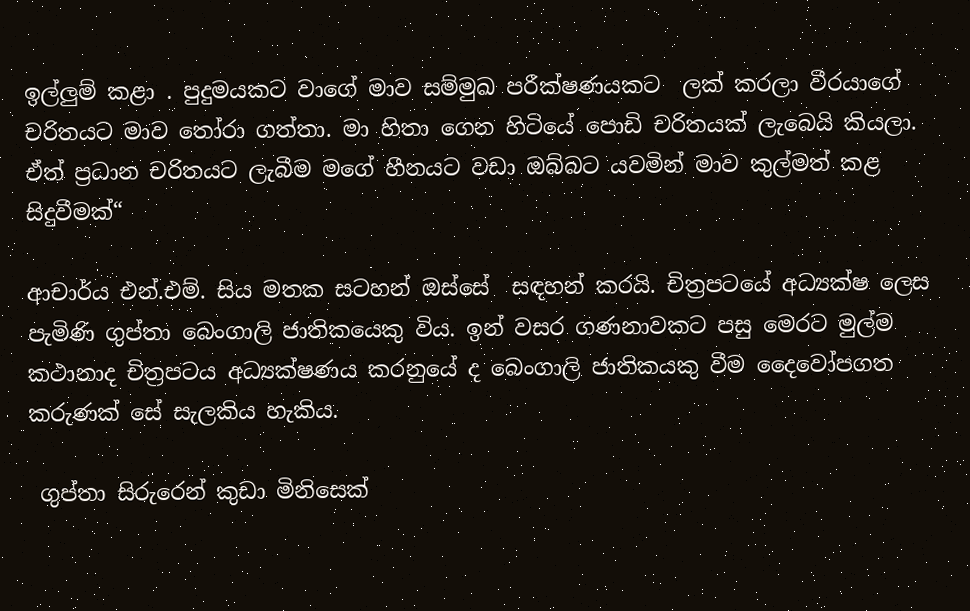ඉල්ලුම් කළා . පුදුමයකට වාගේ මාව සම්මුඛ පරීක්ෂණයකට  ලක් කරලා වීරයාගේ චරිතයට මාව තෝරා ගත්තා. මා හිතා ගෙන හිටියේ පොඩි චරිතයක් ලැබෙයි කියලා. ඒත් ප්‍රධාන චරිතයට ලැබීම මගේ හීනයට වඩා ඔබ්බට යවමින් මාව කුල්මත් කළ සිදුවීමක්“

ආචාර්ය එන්.එම්. සිය මතක සටහන් ඔස්සේ  සඳහන් කරයි. චිත්‍රපටයේ අධ්‍යක්ෂ ලෙස පැමිණි ගුප්තා බෙංගාලි ජාතිකයෙකු විය. ඉන් වසර ගණනාවකට පසු මෙරට මුල්ම කථානාද චිත්‍රපටය අධ්‍යක්ෂණය කරනුයේ ද බෙංගාලි ජාතිකයකු වීම දෛවෝපගත කරුණක් සේ සැලකිය හැකිය.

 ගුප්තා සිරුරෙන් කුඩා මිනිසෙක්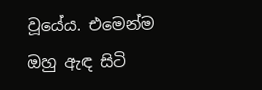වූයේය. එමෙන්ම ඔහු ඇඳ සිටි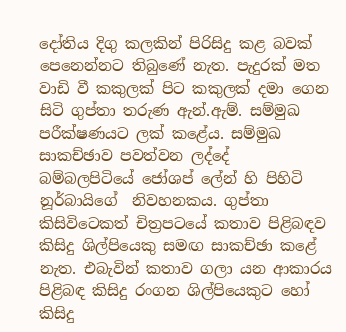දෝතිය දිගු කලකින් පිරිසිදු කළ බවක් පෙනෙන්නට තිබුණේ නැත. පැදුරක් මත වාඩි වී කකුලක් පිට කකුලක් දමා ගෙන සිටි ගුප්තා තරුණ ඇන්.ඇම්. සම්මුඛ පරීක්ෂණයට ලක් කළේය. සම්මුඛ සාකච්ඡාව පවත්වන ලද්දේ   බම්බලපිටියේ ජෝශප් ලේන් හි පිහිටි නූර්බායිගේ  නිවහනකය. ගුප්තා කිසිවිටෙකත් චිත්‍රපටයේ කතාව පිළිබඳව කිසිදු ශිල්පියෙකු සමඟ සාකච්ඡා කළේ නැත. එබැවින් කතාව ගලා යන ආකාරය පිළිබඳ කිසිදු රංගන ශිල්පියෙකුට හෝ කිසිදු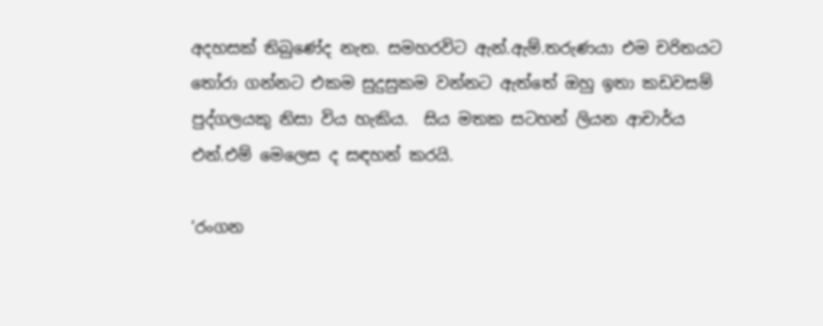අදහසක් තිබුණේද නැත. සමහරවිට ඇන්.ඇම්.තරුණයා එම චරිතයට තෝරා ගන්නට එකම සුදුසුකම වන්නට ඇත්තේ ඔහු ඉතා කඩවසම් පුද්ගලයකු නිසා විය හැකිය.  සිය මතක සටහන් ලියන ආචාර්ය එන්.එම් මෙලෙස ද සඳහන් කරයි.

‘රංගන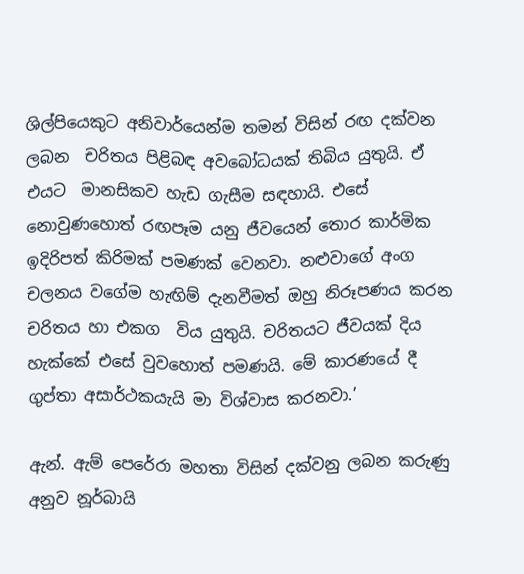ශිල්පියෙකුට අනිවාර්යෙන්ම තමන් විසින් රඟ දක්වන ලබන  චරිතය පිළිබඳ අවබෝධයක් තිබිය යුතුයි. ඒ එයට  මානසිකව හැඩ ගැසීම සඳහායි. එසේ නොවුණහොත් රඟපෑම යනු ජීවයෙන් තොර කාර්මික ඉදිරිපත් කිරිමක් පමණක් වෙනවා. නළුවාගේ අංග චලනය වගේම හැඟිම් දැනවීමත් ඔහු නිරූපණය කරන  චරිතය හා එකග  විය යුතුයි. චරිතයට ජීවයක් දිය හැක්කේ එසේ වුවහොත් පමණයි. මේ කාරණයේ දී ගුප්තා අසාර්ථකයැයි මා විශ්වාස කරනවා.’

ඇන්. ඇම් පෙරේරා මහතා විසින් දක්වනු ලබන කරුණු අනුව නූර්බායි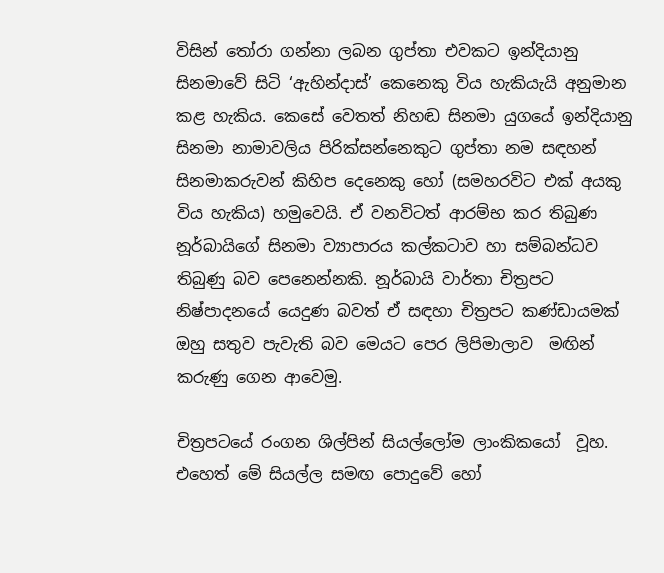විසින් තෝරා ගන්නා ලබන ගුප්තා එවකට ඉන්දියානු  සිනමාවේ සිටි ‘ඇහින්දාස්’ කෙනෙකු විය හැකියැයි අනුමාන කළ හැකිය. කෙසේ වෙතත් නිහඬ සිනමා යුගයේ ඉන්දියානු සිනමා නාමාවලිය පිරික්සන්නෙකුට ගුප්තා නම සඳහන් සිනමාකරුවන් කිහිප දෙනෙකු හෝ (සමහරවිට එක් අයකු විය හැකිය) හමුවෙයි. ඒ වනවිටත් ආරම්භ කර තිබුණ නූර්බායිගේ සිනමා ව්‍යාපාරය කල්කටාව හා සම්බන්ධව තිබුණු බව පෙනෙන්නකි. නූර්බායි වාර්තා චිත්‍රපට නිෂ්පාදනයේ යෙදුණ බවත් ඒ සඳහා චිත්‍රපට කණ්ඩායමක් ඔහු සතුව පැවැති බව මෙයට පෙර ලිපිමාලාව  මඟින් කරුණු ගෙන ආවෙමු.

චිත්‍රපටයේ රංගන ශිල්පින් සියල්ලෝම ලාංකිකයෝ  වූහ. එහෙත් මේ සියල්ල සමඟ පොදුවේ හෝ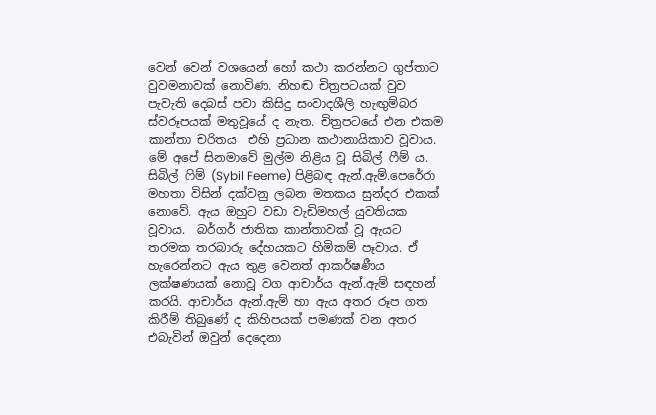වෙන් වෙන් වශයෙන් හෝ කථා කරන්නට ගුප්තාට වුවමනාවක් නොවිණ. නිහඬ චිත්‍රපටයක් වුව පැවැති දෙබස් පවා කිසිදු සංවාදශීලි හැඟුම්බර ස්වරූපයක් මතුවූයේ ද නැත. චිත්‍රපටයේ එන එකම කාන්තා චරිතය  එහි ප්‍රධාන කථානායිකාව වූවාය. මේ අපේ සිනමාවේ මුල්ම නිළිය වූ සිබිල් ෆීම් ය. සිබිල් ෆිම් (Sybil Feeme) පිළිබඳ ඇන්.ඇම්.පෙරේරා මහතා විසින් දක්වනු ලබන මතකය සුන්දර එකක් නොවේ. ඇය ඔහුට වඩා වැඩිමහල් යුවතියක වූවාය.  බර්ගර් ජාතික කාන්තාවක් වූ ඇයට තරමක තරබාරු දේහයකට හිමිකම් පෑවාය. ඒ හැරෙන්නට ඇය තුළ වෙනත් ආකර්ෂණීය ලක්ෂණයක් නොවූ වග ආචාර්ය ඇන්.ඇම් සඳහන් කරයි. ආචාර්ය ඇන්.ඇම් හා ඇය අතර රූප ගත කිරීම් තිබුණේ ද කිහිපයක් පමණක් වන අතර එබැවින් ඔවුන් දෙදෙනා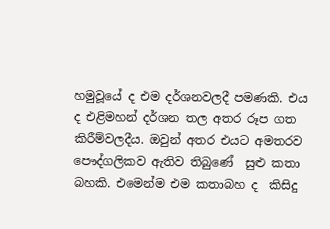හමුවූයේ ද එම දර්ශනවලදී පමණකි. එය ද එළිමහන් දර්ශන තල අතර රූප ගත කිරීම්වලදීය. ඔවුන් අතර එයට අමතරව පෞද්ගලිකව ඇතිව තිබුණේ  සුළු කතා බහකි. එමෙන්ම එම කතාබහ ද  කිසිදු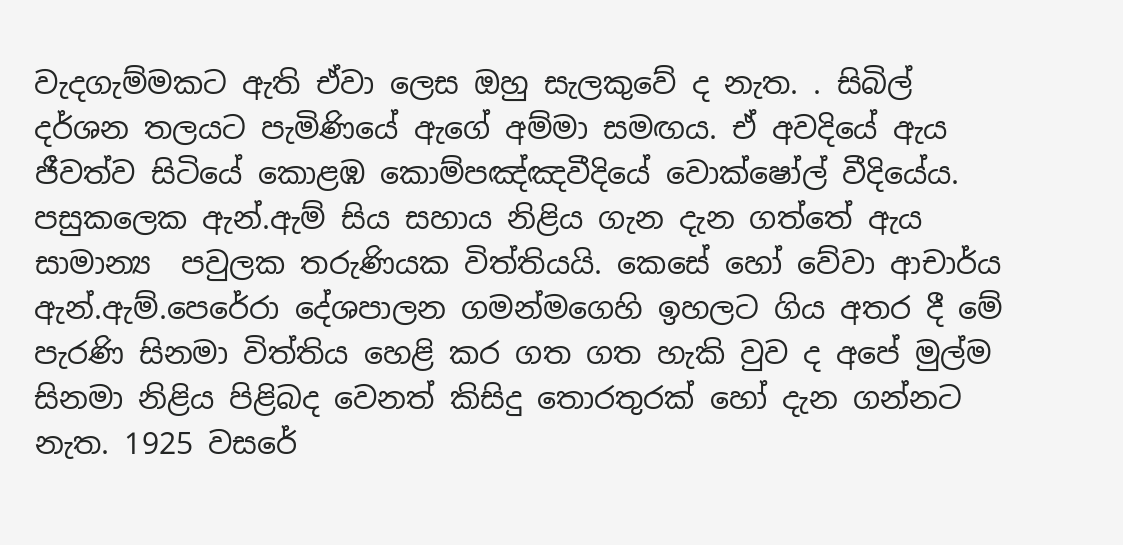වැදගැම්මකට ඇති ඒවා ලෙස ඔහු සැලකුවේ ද නැත. . සිබිල් දර්ශන තලයට පැමිණියේ ඇගේ අම්මා සමඟය. ඒ අවදියේ ඇය ජීවත්ව සිටියේ කොළඹ කොම්පඤ්ඤවීදියේ වොක්ෂෝල් වීදියේය. පසුකලෙක ඇන්.ඇම් සිය සහාය නිළිය ගැන දැන ගත්තේ ඇය  සාමාන්‍ය  පවුලක තරුණියක විත්තියයි. කෙසේ හෝ වේවා ආචාර්ය ඇන්.ඇම්.පෙරේරා දේශපාලන ගමන්මගෙහි ඉහලට ගිය අතර දී මේ පැරණි සිනමා විත්තිය හෙළි කර ගත ගත හැකි වුව ද අපේ මුල්ම සිනමා නිළිය පිළිබද වෙනත් කිසිදු තොරතුරක් හෝ දැන ගන්නට නැත. 1925 වසරේ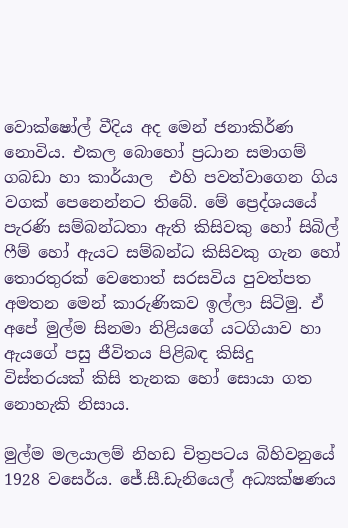වොක්ෂෝල් වීදිය අද මෙන් ජනාකිර්ණ නොවිය. එකල බොහෝ ප්‍රධාන සමාගම් ගබඩා හා කාර්යාල  එහි පවත්වාගෙන ගිය වගක් පෙනෙන්නට තිබේ. මේ ප්‍රෙද්ශයයේ පැරණි සම්බන්ධතා ඇති කිසිවකු හෝ සිබිල් ෆීම් හෝ ඇයට සම්බන්ධ කිසිවකු ගැන හෝ තොරතුරක් වෙතොත් සරසවිය පුවත්පත අමතන මෙන් කාරුණිකව ඉල්ලා සිටිමු. ඒ අපේ මුල්ම සිනමා නිළියගේ යටගියාව හා ඇයගේ පසු ජීවිතය පිළිබඳ කිසිදු විස්තරයක් කිසි තැනක හෝ සොයා ගත නොහැකි නිසාය.

මුල්ම මලයාලම් නිහඩ චිත්‍රපටය බිහිවනුයේ 1928 වසෙර්ය. ජේ.සී.ඩැනියෙල් අධ්‍යක්ෂණය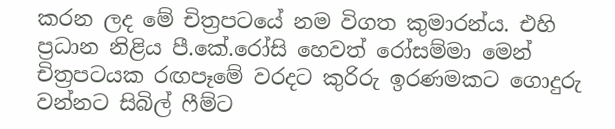කරන ලද මේ චිත්‍රපටයේ නම විගත කුමාරන්ය. එහි ප්‍රධාන නිළිය පී.කේ.රෝසි හෙවත් රෝසම්මා මෙන් චිත්‍රපටයක රඟපෑමේ වරදට කුරිරු ඉරණමකට ගොදුරු වන්නට සිබිල් ෆීම්ට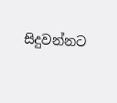සිදුවන්නට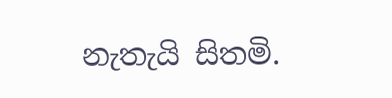නැතැයි සිතමි.